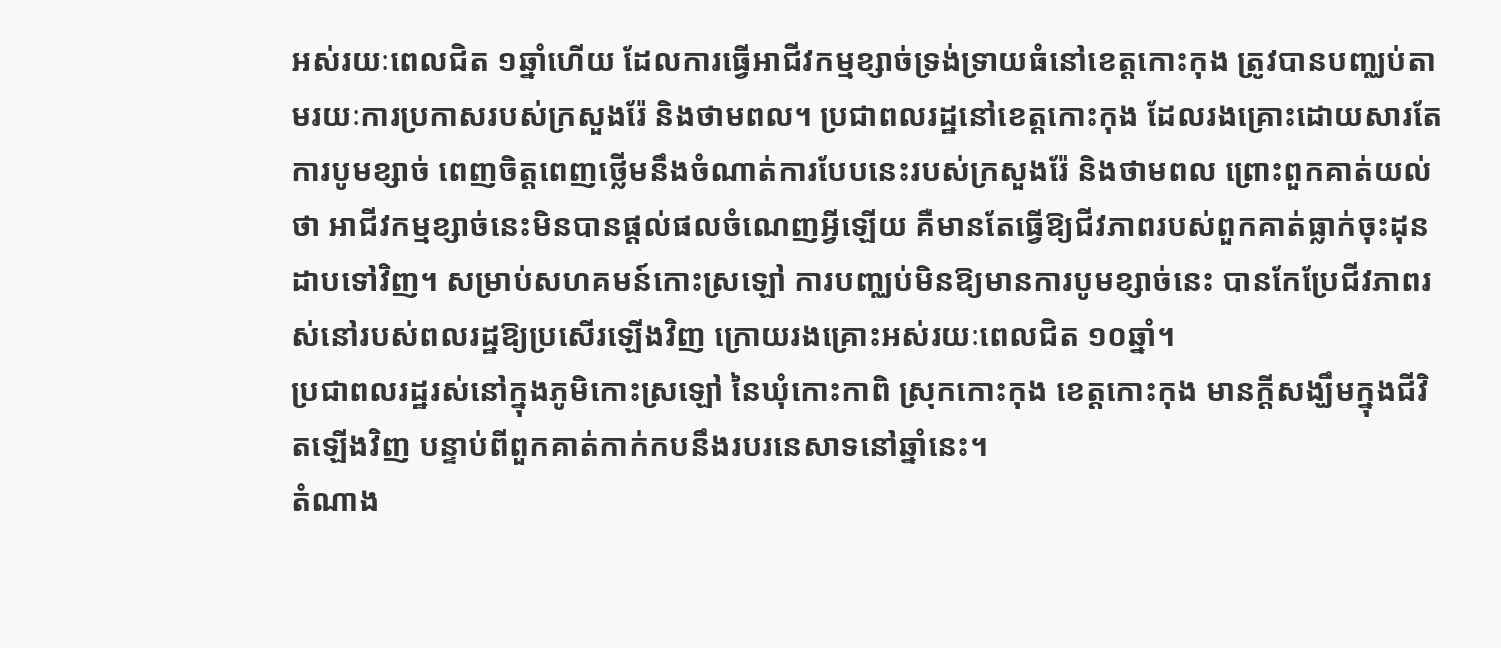អស់រយៈពេលជិត ១ឆ្នាំហើយ ដែលការធ្វើអាជីវកម្មខ្សាច់ទ្រង់ទ្រាយធំនៅខេត្តកោះកុង ត្រូវបានបញ្ឈប់តាមរយៈការប្រកាសរបស់ក្រសួងរ៉ែ និងថាមពល។ ប្រជាពលរដ្ឋនៅខេត្តកោះកុង ដែលរងគ្រោះដោយសារតែការបូមខ្សាច់ ពេញចិត្តពេញថ្លើមនឹងចំណាត់ការបែបនេះរបស់ក្រសួងរ៉ែ និងថាមពល ព្រោះពួកគាត់យល់ថា អាជីវកម្មខ្សាច់នេះមិនបានផ្ដល់ផលចំណេញអ្វីឡើយ គឺមានតែធ្វើឱ្យជីវភាពរបស់ពួកគាត់ធ្លាក់ចុះដុនដាបទៅវិញ។ សម្រាប់សហគមន៍កោះស្រឡៅ ការបញ្ឈប់មិនឱ្យមានការបូមខ្សាច់នេះ បានកែប្រែជីវភាពរស់នៅរបស់ពលរដ្ឋឱ្យប្រសើរឡើងវិញ ក្រោយរងគ្រោះអស់រយៈពេលជិត ១០ឆ្នាំ។
ប្រជាពលរដ្ឋរស់នៅក្នុងភូមិកោះស្រឡៅ នៃឃុំកោះកាពិ ស្រុកកោះកុង ខេត្តកោះកុង មានក្តីសង្ឃឹមក្នុងជីវិតឡើងវិញ បន្ទាប់ពីពួកគាត់កាក់កបនឹងរបរនេសាទនៅឆ្នាំនេះ។
តំណាង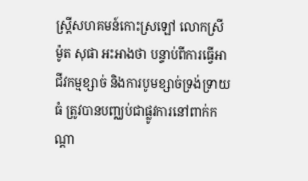ស្ត្រីសហគមន៍កោះស្រឡៅ លោកស្រី ម៉ូត សុផា អះអាងថា បន្ទាប់ពីការធ្វើអាជីវកម្មខ្សាច់ និងការបូមខ្សាច់ទ្រង់ទ្រាយធំ ត្រូវបានបញ្ឈប់ជាផ្លូវការនៅពាក់កណ្ដា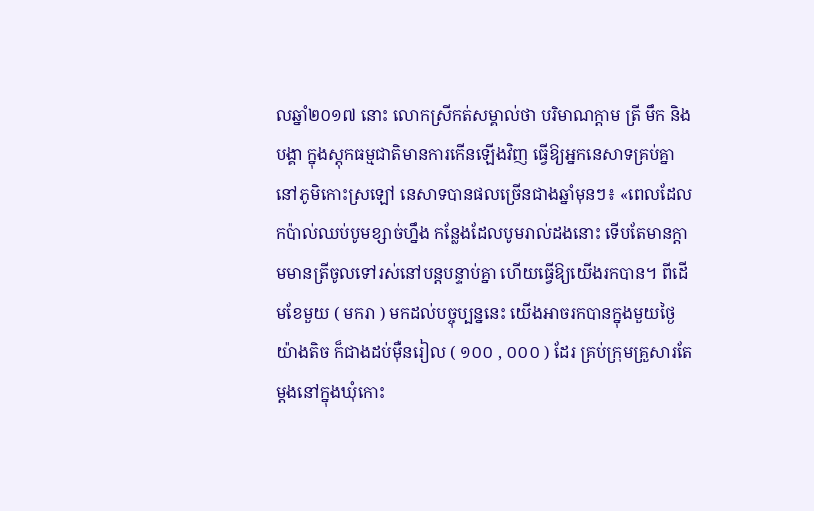លឆ្នាំ២០១៧ នោះ លោកស្រីកត់សម្គាល់ថា បរិមាណក្ដាម ត្រី មឹក និងបង្គា ក្នុងស្តុកធម្មជាតិមានការកើនឡើងវិញ ធ្វើឱ្យអ្នកនេសាទគ្រប់គ្នា នៅភូមិកោះស្រឡៅ នេសាទបានផលច្រើនជាងឆ្នាំមុនៗ៖ «ពេលដែលកប៉ាល់ឈប់បូមខ្សាច់ហ្នឹង កន្លែងដែលបូមរាល់ដងនោះ ទើបតែមានក្ដាមមានត្រីចូលទៅរស់នៅបន្តបន្ទាប់គ្នា ហើយធ្វើឱ្យយើងរកបាន។ ពីដើមខែមួយ ( មករា ) មកដល់បច្ចុប្បន្ននេះ យើងអាចរកបានក្នុងមួយថ្ងៃយ៉ាងតិច ក៏ជាងដប់ម៉ឺនរៀល ( ១០០ , ០០០ ) ដែរ គ្រប់ក្រុមគ្រួសារតែម្ដងនៅក្នុងឃុំកោះ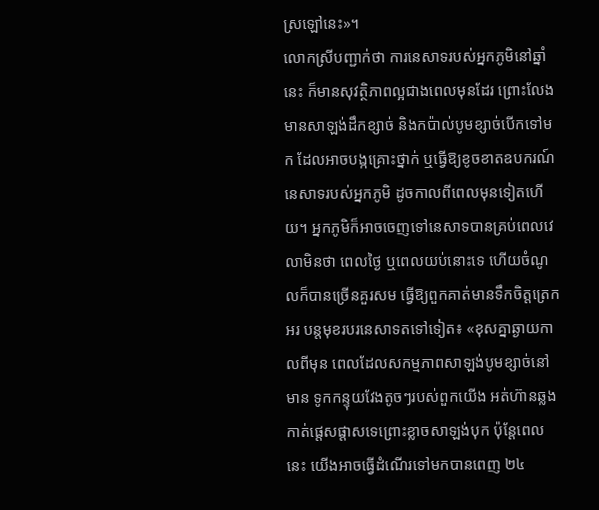ស្រឡៅនេះ»។
លោកស្រីបញ្ជាក់ថា ការនេសាទរបស់អ្នកភូមិនៅឆ្នាំនេះ ក៏មានសុវត្ថិភាពល្អជាងពេលមុនដែរ ព្រោះលែងមានសាឡង់ដឹកខ្សាច់ និងកប៉ាល់បូមខ្សាច់បើកទៅមក ដែលអាចបង្កគ្រោះថ្នាក់ ឬធ្វើឱ្យខូចខាតឧបករណ៍នេសាទរបស់អ្នកភូមិ ដូចកាលពីពេលមុនទៀតហើយ។ អ្នកភូមិក៏អាចចេញទៅនេសាទបានគ្រប់ពេលវេលាមិនថា ពេលថ្ងៃ ឬពេលយប់នោះទេ ហើយចំណូលក៏បានច្រើនគួរសម ធ្វើឱ្យពួកគាត់មានទឹកចិត្តត្រេកអរ បន្តមុខរបរនេសាទតទៅទៀត៖ «ខុសគ្នាឆ្ងាយកាលពីមុន ពេលដែលសកម្មភាពសាឡង់បូមខ្សាច់នៅមាន ទូកកន្ទុយវែងតូចៗរបស់ពួកយើង អត់ហ៊ានឆ្លងកាត់ផ្ដេសផ្ដាសទេព្រោះខ្លាចសាឡង់បុក ប៉ុន្តែពេលនេះ យើងអាចធ្វើដំណើរទៅមកបានពេញ ២៤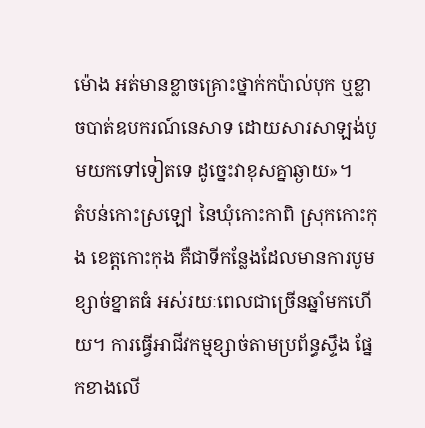ម៉ោង អត់មានខ្លាចគ្រោះថ្នាក់កប៉ាល់បុក ឬខ្លាចបាត់ឧបករណ៍នេសាទ ដោយសារសាឡង់បូមយកទៅទៀតទេ ដូច្នេះវាខុសគ្នាឆ្ងាយ»។
តំបន់កោះស្រឡៅ នៃឃុំកោះកាពិ ស្រុកកោះកុង ខេត្តកោះកុង គឺជាទីកន្លែងដែលមានការបូមខ្សាច់ខ្នាតធំ អស់រយៈពេលជាច្រើនឆ្នាំមកហើយ។ ការធ្វើអាជីវកម្មខ្សាច់តាមប្រព័ន្ធស្ទឹង ផ្នែកខាងលើ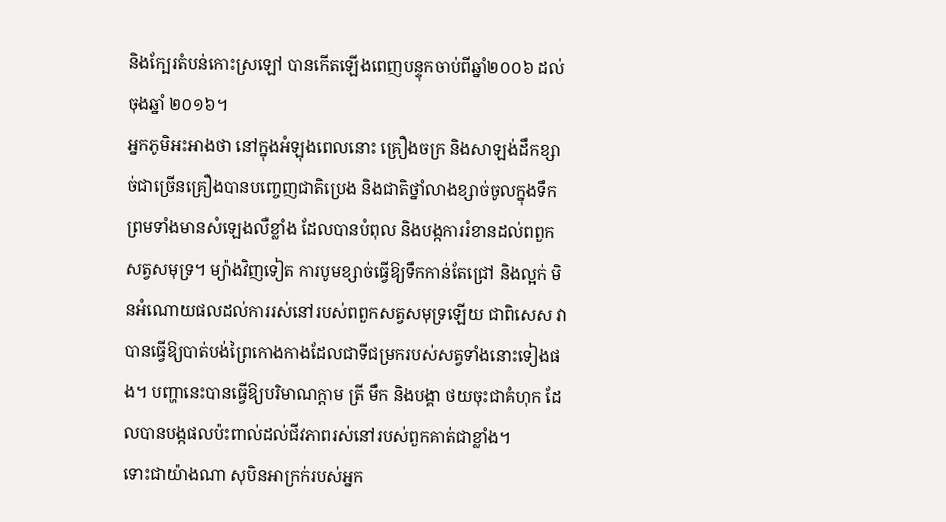និងក្បែរតំបន់កោះស្រឡៅ បានកើតឡើងពេញបន្ទុកចាប់ពីឆ្នាំ២០០៦ ដល់ចុងឆ្នាំ ២០១៦។
អ្នកភូមិអះអាងថា នៅក្នុងអំឡុងពេលនោះ គ្រឿងចក្រ និងសាឡង់ដឹកខ្សាច់ជាច្រើនគ្រឿងបានបញ្ចេញជាតិប្រេង និងជាតិថ្នាំលាងខ្សាច់ចូលក្នុងទឹក ព្រមទាំងមានសំឡេងលឺខ្លាំង ដែលបានបំពុល និងបង្កការរំខានដល់ពពួកសត្វសមុទ្រ។ ម្យ៉ាងវិញទៀត ការបូមខ្សាច់ធ្វើឱ្យទឹកកាន់តែជ្រៅ និងល្អក់ មិនអំណោយផលដល់ការរស់នៅរបស់ពពួកសត្វសមុទ្រឡើយ ជាពិសេស វាបានធ្វើឱ្យបាត់បង់ព្រៃកោងកាងដែលជាទីជម្រករបស់សត្វទាំងនោះទៀងផង។ បញ្ហានេះបានធ្វើឱ្យបរិមាណក្ដាម ត្រី មឹក និងបង្គា ថយចុះជាគំហុក ដែលបានបង្កផលប៉ះពាល់ដល់ជីវភាពរស់នៅរបស់ពួកគាត់ជាខ្លាំង។
ទោះជាយ៉ាងណា សុបិនអាក្រក់របស់អ្នក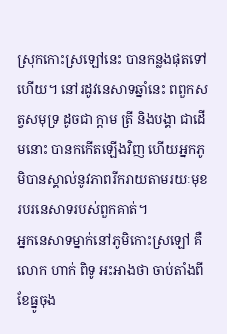ស្រុកកោះស្រឡៅនេះ បានកន្លងផុតទៅហើយ។ នៅរដូវនេសាទឆ្នាំនេះ ពពួកសត្វសមុទ្រ ដូចជា ក្ដាម ត្រី និងបង្គា ជាដើមនោះ បានកកើតឡើងវិញ ហើយអ្នកភូមិបានស្គាល់នូវភាពរីករាយតាមរយៈមុខរបរនេសាទរបស់ពួកគាត់។
អ្នកនេសាទម្នាក់នៅភូមិកោះស្រឡៅ គឺលោក ហាក់ ពិទូ អះអាងថា ចាប់តាំងពីខែធ្នូចុង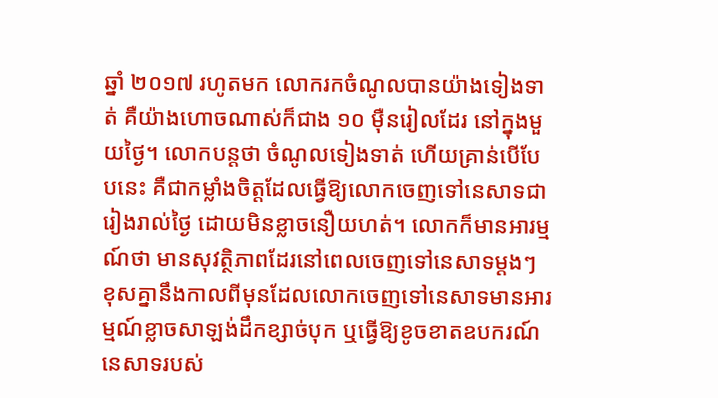ឆ្នាំ ២០១៧ រហូតមក លោករកចំណូលបានយ៉ាងទៀងទាត់ គឺយ៉ាងហោចណាស់ក៏ជាង ១០ ម៉ឺនរៀលដែរ នៅក្នុងមួយថ្ងៃ។ លោកបន្តថា ចំណូលទៀងទាត់ ហើយគ្រាន់បើបែបនេះ គឺជាកម្លាំងចិត្តដែលធ្វើឱ្យលោកចេញទៅនេសាទជារៀងរាល់ថ្ងៃ ដោយមិនខ្លាចនឿយហត់។ លោកក៏មានអារម្មណ៍ថា មានសុវត្ថិភាពដែរនៅពេលចេញទៅនេសាទម្ដងៗ ខុសគ្នានឹងកាលពីមុនដែលលោកចេញទៅនេសាទមានអារម្មណ៍ខ្លាចសាឡង់ដឹកខ្សាច់បុក ឬធ្វើឱ្យខូចខាតឧបករណ៍នេសាទរបស់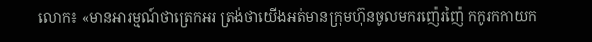លោក៖ «មានអារម្មណ៍ថាត្រេកអរ ត្រង់ថាយើងអត់មានក្រុមហ៊ុនចូលមករញ៉េរញ៉ៃ កកូរកកាយក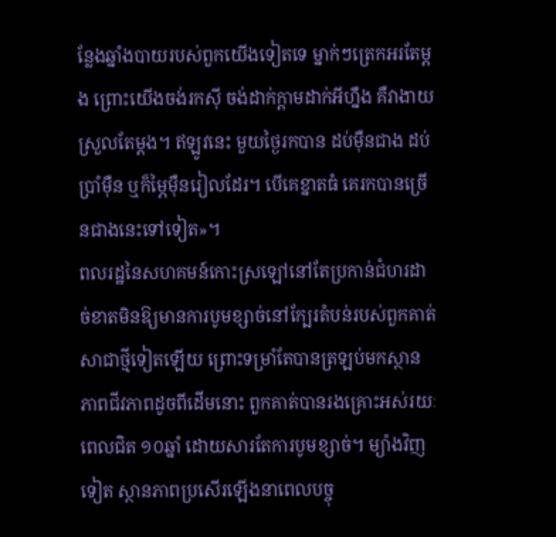ន្លែងឆ្នាំងបាយរបស់ពួកយើងទៀតទេ ម្នាក់ៗត្រេកអរតែម្តង ព្រោះយើងចង់រកស៊ី ចង់ដាក់ក្ដាមដាក់អីហ្នឹង គឺវាងាយស្រួលតែម្ដង។ ឥឡូវនេះ មួយថ្ងៃរកបាន ដប់ម៉ឺនជាង ដប់ប្រាំម៉ឺន ឬក៏ម្ភៃម៉ឺនរៀលដែរ។ បើគេខ្នាតធំ គេរកបានច្រើនជាងនេះទៅទៀត»។
ពលរដ្ឋនៃសហគមន៍កោះស្រឡៅនៅតែប្រកាន់ជំហរដាច់ខាតមិនឱ្យមានការបូមខ្សាច់នៅក្បែរតំបន់របស់ពួកគាត់សាជាថ្មីទៀតឡើយ ព្រោះទម្រាំតែបានត្រឡប់មកស្ថានភាពជីវភាពដូចពីដើមនោះ ពួកគាត់បានរងគ្រោះអស់រយៈពេលជិត ១០ឆ្នាំ ដោយសារតែការបូមខ្សាច់។ ម្យ៉ាងវិញទៀត ស្ថានភាពប្រសើរឡើងនាពេលបច្ចុ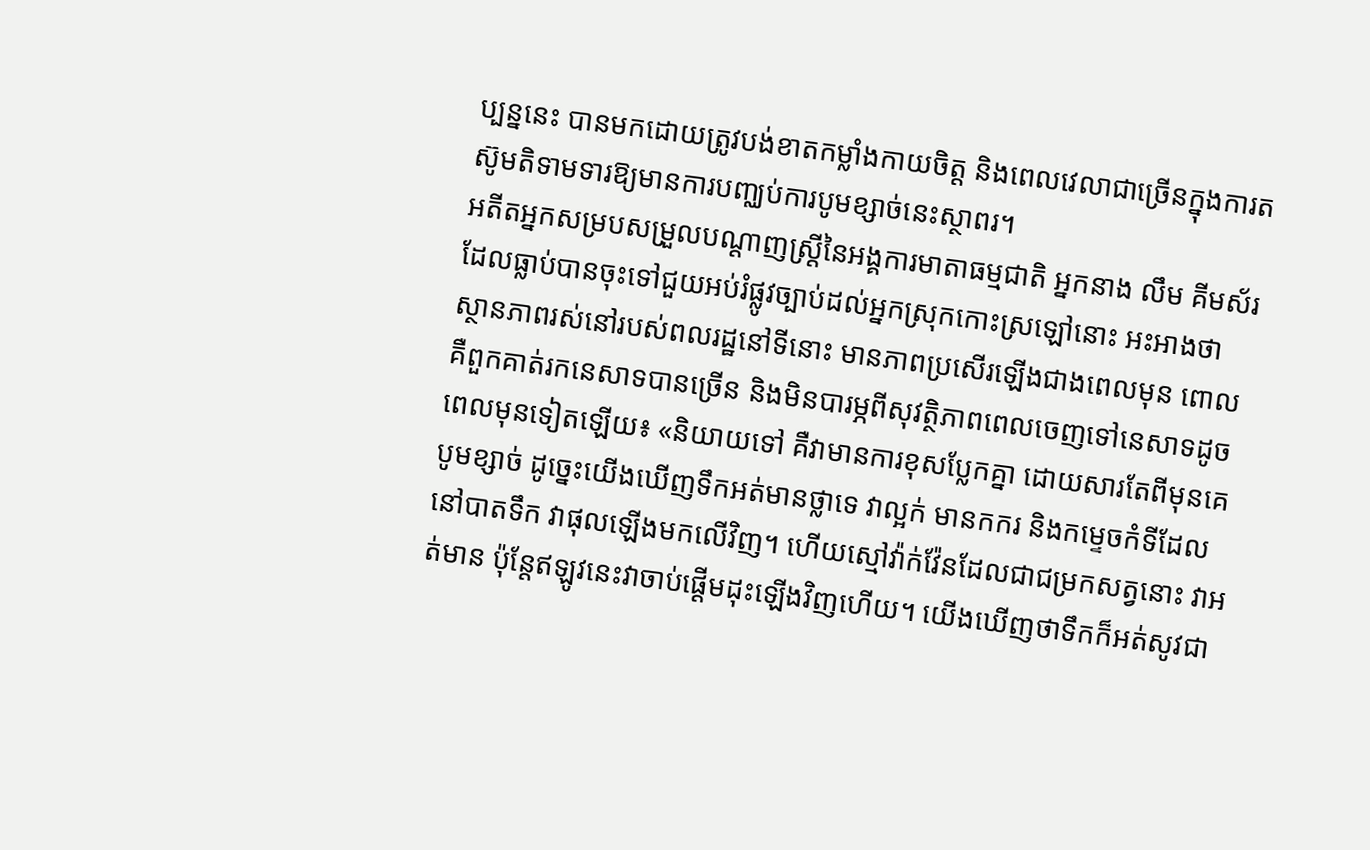ប្បន្ននេះ បានមកដោយត្រូវបង់ខាតកម្លាំងកាយចិត្ត និងពេលវេលាជាច្រើនក្នុងការតស៊ូមតិទាមទារឱ្យមានការបញ្ឈប់ការបូមខ្សាច់នេះស្ថាពរ។
អតីតអ្នកសម្របសម្រួលបណ្ដាញស្ត្រីនៃអង្គការមាតាធម្មជាតិ អ្នកនាង លឹម គីមស័រ ដែលធ្លាប់បានចុះទៅជួយអប់រំផ្លូវច្បាប់ដល់អ្នកស្រុកកោះស្រឡៅនោះ អះអាងថា ស្ថានភាពរស់នៅរបស់ពលរដ្ឋនៅទីនោះ មានភាពប្រសើរឡើងជាងពេលមុន ពោលគឺពួកគាត់រកនេសាទបានច្រើន និងមិនបារម្ភពីសុវត្ថិភាពពេលចេញទៅនេសាទដូចពេលមុនទៀតឡើយ៖ «និយាយទៅ គឺវាមានការខុសប្លែកគ្នា ដោយសារតែពីមុនគេបូមខ្សាច់ ដូច្នេះយើងឃើញទឹកអត់មានថ្លាទេ វាល្អក់ មានកករ និងកម្ទេចកំទីដែលនៅបាតទឹក វាផុលឡើងមកលើវិញ។ ហើយស្មៅវ៉ាក់វ៉ែនដែលជាជម្រកសត្វនោះ វាអត់មាន ប៉ុន្តែឥឡូវនេះវាចាប់ផ្ដើមដុះឡើងវិញហើយ។ យើងឃើញថាទឹកក៏អត់សូវជា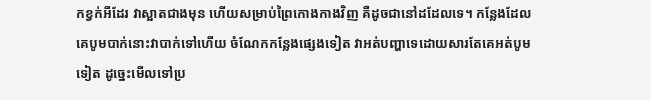កខ្វក់អីដែរ វាស្អាតជាងមុន ហើយសម្រាប់ព្រៃកោងកាងវិញ គឺដូចជានៅដដែលទេ។ កន្លែងដែលគេបូមបាក់នោះវាបាក់ទៅហើយ ចំណែកកន្លែងផ្សេងទៀត វាអត់បញ្ហាទេដោយសារតែគេអត់បូមទៀត ដូច្នេះមើលទៅប្រ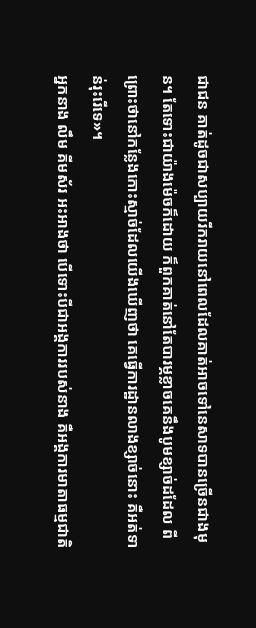ជាជន គាត់ដូចជាសប្បាយរីករាយនៅពេលដែលគាត់អាចទៅនេសាទបានច្រើនជាងមុន។ តែទោះជាយ៉ាងម៉េចក៏ដោយ ក៏ពួកគាត់នៅតែបារម្ភខ្លាចគេនឹងបូមខ្សាច់ដដែល ពីព្រោះថានៅកន្លែងកោះស្មាច់ដែលយើងឃើញថា គេធ្វើការដ្ឋានលាងខ្សាច់នោះ គឺអត់ទាន់រុះរើទេ»។
អ្នកនាង លឹម គីមស័រ អះអាងថា បើទោះបីជាអង្គការរបស់នាង គឺអង្គការមាតាធម្មជាតិ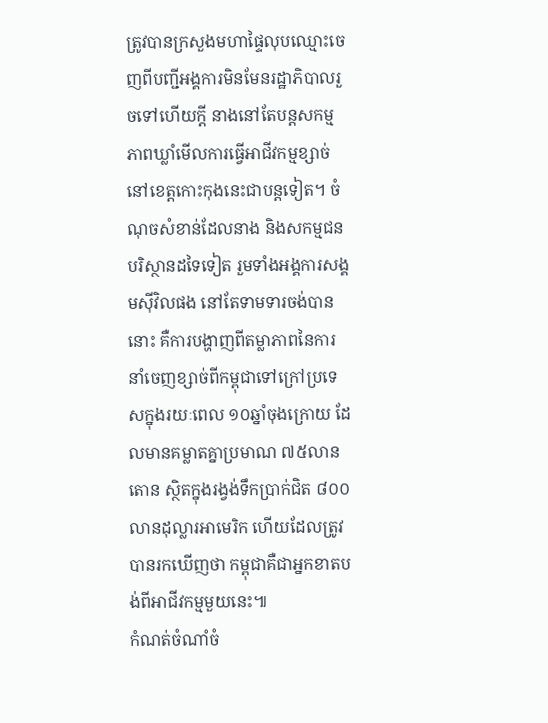ត្រូវបានក្រសួងមហាផ្ទៃលុបឈ្មោះចេញពីបញ្ជីអង្គការមិនមែនរដ្ឋាភិបាលរួចទៅហើយក្តី នាងនៅតែបន្តសកម្មភាពឃ្លាំមើលការធ្វើអាជីវកម្មខ្សាច់នៅខេត្តកោះកុងនេះជាបន្តទៀត។ ចំណុចសំខាន់ដែលនាង និងសកម្មជនបរិស្ថានដទៃទៀត រួមទាំងអង្គការសង្គមស៊ីវិលផង នៅតែទាមទារចង់បាននោះ គឺការបង្ហាញពីតម្លាភាពនៃការនាំចេញខ្សាច់ពីកម្ពុជាទៅក្រៅប្រទេសក្នុងរយៈពេល ១០ឆ្នាំចុងក្រោយ ដែលមានគម្លាតគ្នាប្រមាណ ៧៥លានតោន ស្ថិតក្នុងរង្វង់ទឹកប្រាក់ជិត ៨០០លានដុល្លារអាមេរិក ហើយដែលត្រូវបានរកឃើញថា កម្ពុជាគឺជាអ្នកខាតបង់ពីអាជីវកម្មមួយនេះ៕
កំណត់ចំណាំចំ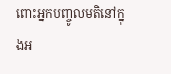ពោះអ្នកបញ្ចូលមតិនៅក្នុងអ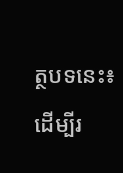ត្ថបទនេះ៖
ដើម្បីរ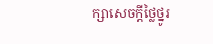ក្សាសេចក្ដីថ្លៃថ្នូរ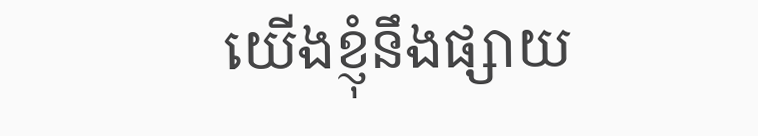យើងខ្ញុំនឹងផ្សាយ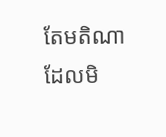តែមតិណា ដែលមិ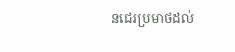នជេរប្រមាថដល់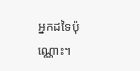អ្នកដទៃប៉ុណ្ណោះ។